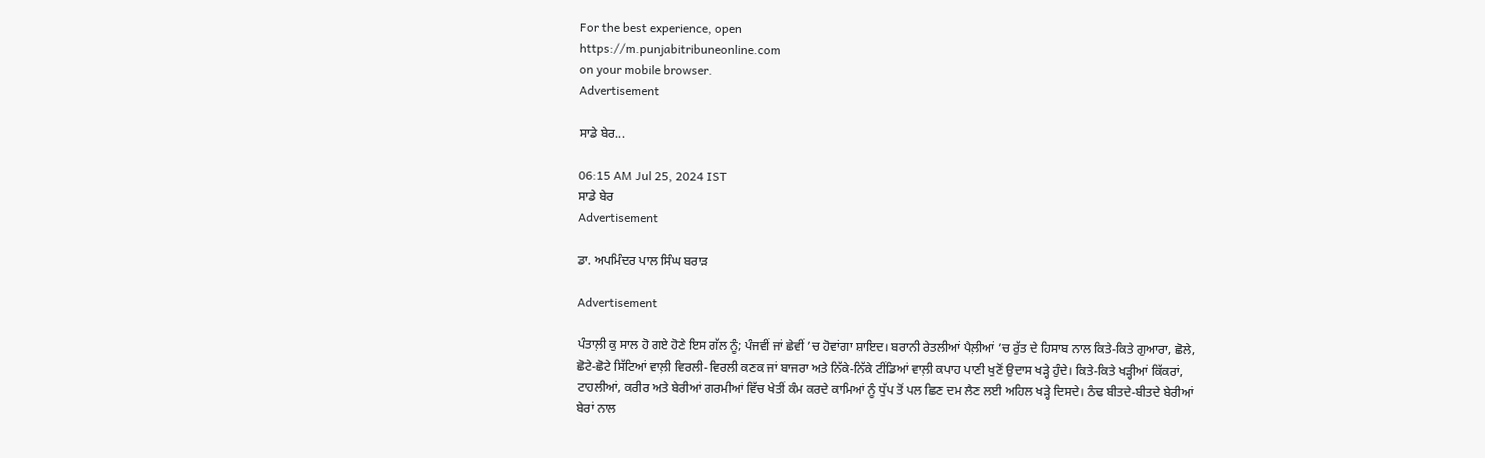For the best experience, open
https://m.punjabitribuneonline.com
on your mobile browser.
Advertisement

ਸਾਡੇ ਬੇਰ...

06:15 AM Jul 25, 2024 IST
ਸਾਡੇ ਬੇਰ
Advertisement

ਡਾ. ਅਪਮਿੰਦਰ ਪਾਲ ਸਿੰਘ ਬਰਾੜ

Advertisement

ਪੰਤਾਲ਼ੀ ਕੁ ਸਾਲ ਹੋ ਗਏ ਹੋਣੇ ਇਸ ਗੱਲ ਨੂੰ; ਪੰਜਵੀਂ ਜਾਂ ਛੇਵੀਂ ’ਚ ਹੋਵਾਂਗਾ ਸ਼ਾਇਦ। ਬਰਾਨੀ ਰੇਤਲੀਆਂ ਪੈਲ਼ੀਆਂ ’ਚ ਰੁੱਤ ਦੇ ਹਿਸਾਬ ਨਾਲ ਕਿਤੇ-ਕਿਤੇ ਗੁਆਰਾ, ਛੋਲੇ, ਛੋਟੇ-ਛੋਟੇ ਸਿੱਟਿਆਂ ਵਾਲ਼ੀ ਵਿਰਲੀ-ਵਿਰਲੀ ਕਣਕ ਜਾਂ ਬਾਜਰਾ ਅਤੇ ਨਿੱਕੇ-ਨਿੱਕੇ ਟੀਂਡਿਆਂ ਵਾਲ਼ੀ ਕਪਾਹ ਪਾਣੀ ਖੁਣੋਂ ਉਦਾਸ ਖੜ੍ਹੇ ਹੁੰਦੇ। ਕਿਤੇ-ਕਿਤੇ ਖੜ੍ਹੀਆਂ ਕਿੱਕਰਾਂ, ਟਾਹਲੀਆਂ, ਕਰੀਰ ਅਤੇ ਬੇਰੀਆਂ ਗਰਮੀਆਂ ਵਿੱਚ ਖੇਤੀਂ ਕੰਮ ਕਰਦੇ ਕਾਮਿਆਂ ਨੂੰ ਧੁੱਪ ਤੋਂ ਪਲ ਛਿਣ ਦਮ ਲੈਣ ਲਈ ਅਹਿਲ ਖੜ੍ਹੇ ਦਿਸਦੇ। ਠੰਢ ਬੀਤਦੇ-ਬੀਤਦੇ ਬੇਰੀਆਂ ਬੇਰਾਂ ਨਾਲ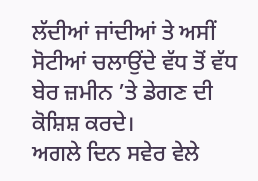ਲੱਦੀਆਂ ਜਾਂਦੀਆਂ ਤੇ ਅਸੀਂ ਸੋਟੀਆਂ ਚਲਾਉਂਦੇ ਵੱਧ ਤੋਂ ਵੱਧ ਬੇਰ ਜ਼ਮੀਨ ’ਤੇ ਡੇਗਣ ਦੀ ਕੋਸ਼ਿਸ਼ ਕਰਦੇ।
ਅਗਲੇ ਦਿਨ ਸਵੇਰ ਵੇਲੇ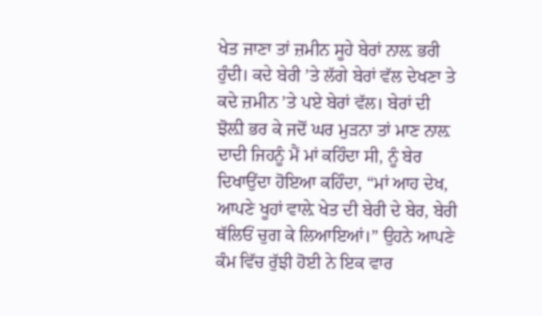ਖੇਤ ਜਾਣਾ ਤਾਂ ਜ਼ਮੀਨ ਸੂਹੇ ਬੇਰਾਂ ਨਾਲ਼ ਭਰੀ ਹੁੰਦੀ। ਕਦੇ ਬੇਰੀ ’ਤੇ ਲੱਗੇ ਬੇਰਾਂ ਵੱਲ ਦੇਖਣਾ ਤੇ ਕਦੇ ਜ਼ਮੀਨ ’ਤੇ ਪਏ ਬੇਰਾਂ ਵੱਲ। ਬੇਰਾਂ ਦੀ ਝੋਲ਼ੀ ਭਰ ਕੇ ਜਦੋਂ ਘਰ ਮੁੜਨਾ ਤਾਂ ਮਾਣ ਨਾਲ਼ ਦਾਦੀ ਜਿਹਨੂੰ ਮੈਂ ਮਾਂ ਕਹਿੰਦਾ ਸੀ, ਨੂੰ ਬੇਰ ਦਿਖਾਉਂਦਾ ਹੋਇਆ ਕਹਿੰਦਾ, “ਮਾਂ ਆਹ ਦੇਖ, ਆਪਣੇ ਖੂਹਾਂ ਵਾਲ਼ੇ ਖੇਤ ਦੀ ਬੇਰੀ ਦੇ ਬੇਰ, ਬੇਰੀ ਥੱਲਿਓਂ ਚੁਗ ਕੇ ਲਿਆਇਆਂ।” ਉਹਨੇ ਆਪਣੇ ਕੰਮ ਵਿੱਚ ਰੁੱਝੀ ਹੋਈ ਨੇ ਇਕ ਵਾਰ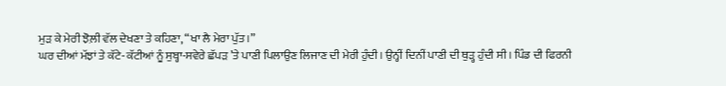ਮੁੜ ਕੇ ਮੇਰੀ ਝੋਲ਼ੀ ਵੱਲ ਦੇਖਣਾ ਤੇ ਕਹਿਣਾ, “ਖਾ ਲੈ ਮੇਰਾ ਪੁੱਤ।”
ਘਰ ਦੀਆਂ ਮੱਝਾਂ ਤੇ ਕੱਟੇ-ਕੱਟੀਆਂ ਨੂੰ ਸੁਬ੍ਹਾ-ਸਵੇਰੇ ਛੱਪੜ ’ਤੇ ਪਾਣੀ ਪਿਲਾਉਣ ਲਿਜਾਣ ਦੀ ਮੇਰੀ ਹੁੰਦੀ। ਉਨ੍ਹੀਂ ਦਿਨੀਂ ਪਾਣੀ ਦੀ ਥੁੜ੍ਹ ਹੁੰਦੀ ਸੀ। ਪਿੰਡ ਦੀ ਫਿਰਨੀ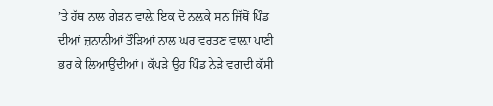’ਤੇ ਹੱਥ ਨਾਲ ਗੇੜਨ ਵਾਲ਼ੇ ਇਕ ਦੋ ਨਲ਼ਕੇ ਸਨ ਜਿੱਥੋਂ ਪਿੰਡ ਦੀਆਂ ਜ਼ਨਾਨੀਆਂ ਤੌੜਿਆਂ ਨਾਲ ਘਰ ਵਰਤਣ ਵਾਲ਼ਾ ਪਾਣੀ ਭਰ ਕੇ ਲਿਆਉਂਦੀਆਂ। ਕੱਪੜੇ ਉਹ ਪਿੰਡ ਨੇੜੇ ਵਗਦੀ ਕੱਸੀ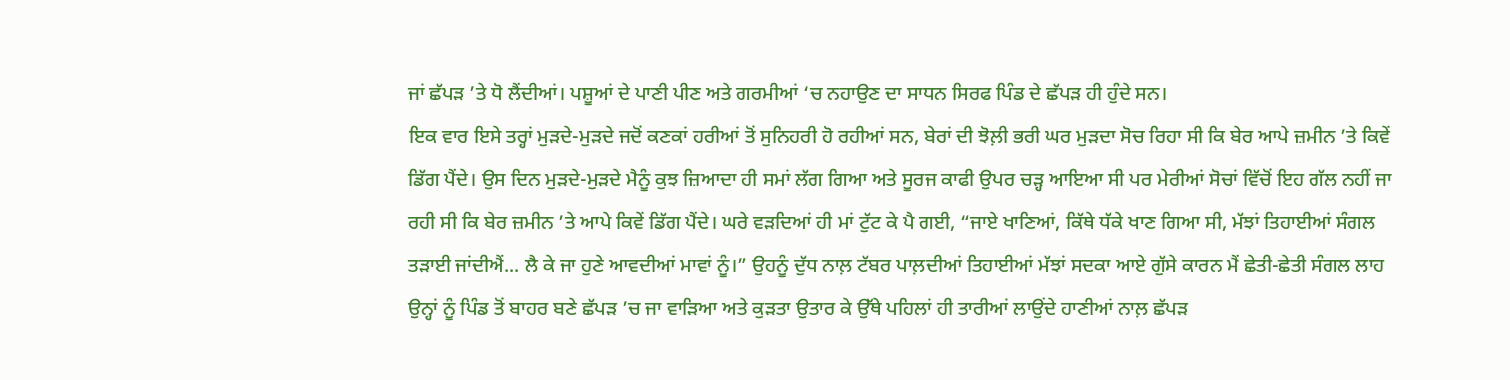ਜਾਂ ਛੱਪੜ ’ਤੇ ਧੋ ਲੈਂਦੀਆਂ। ਪਸ਼ੂਆਂ ਦੇ ਪਾਣੀ ਪੀਣ ਅਤੇ ਗਰਮੀਆਂ ‘ਚ ਨਹਾਉਣ ਦਾ ਸਾਧਨ ਸਿਰਫ ਪਿੰਡ ਦੇ ਛੱਪੜ ਹੀ ਹੁੰਦੇ ਸਨ।
ਇਕ ਵਾਰ ਇਸੇ ਤਰ੍ਹਾਂ ਮੁੜਦੇ-ਮੁੜਦੇ ਜਦੋਂ ਕਣਕਾਂ ਹਰੀਆਂ ਤੋਂ ਸੁਨਿਹਰੀ ਹੋ ਰਹੀਆਂ ਸਨ, ਬੇਰਾਂ ਦੀ ਝੋਲ਼ੀ ਭਰੀ ਘਰ ਮੁੜਦਾ ਸੋਚ ਰਿਹਾ ਸੀ ਕਿ ਬੇਰ ਆਪੇ ਜ਼ਮੀਨ ’ਤੇ ਕਿਵੇਂ ਡਿੱਗ ਪੈਂਦੇ। ਉਸ ਦਿਨ ਮੁੜਦੇ-ਮੁੜਦੇ ਮੈਨੂੰ ਕੁਝ ਜ਼ਿਆਦਾ ਹੀ ਸਮਾਂ ਲੱਗ ਗਿਆ ਅਤੇ ਸੂਰਜ ਕਾਫੀ ਉਪਰ ਚੜ੍ਹ ਆਇਆ ਸੀ ਪਰ ਮੇਰੀਆਂ ਸੋਚਾਂ ਵਿੱਚੋਂ ਇਹ ਗੱਲ ਨਹੀਂ ਜਾ ਰਹੀ ਸੀ ਕਿ ਬੇਰ ਜ਼ਮੀਨ ’ਤੇ ਆਪੇ ਕਿਵੇਂ ਡਿੱਗ ਪੈਂਦੇ। ਘਰੇ ਵੜਦਿਆਂ ਹੀ ਮਾਂ ਟੁੱਟ ਕੇ ਪੈ ਗਈ, “ਜਾਏ ਖਾਣਿਆਂ, ਕਿੱਥੇ ਧੱਕੇ ਖਾਣ ਗਿਆ ਸੀ, ਮੱਝਾਂ ਤਿਹਾਈਆਂ ਸੰਗਲ ਤੜਾਈ ਜਾਂਦੀਐਂ... ਲੈ ਕੇ ਜਾ ਹੁਣੇ ਆਵਦੀਆਂ ਮਾਵਾਂ ਨੂੰ।” ਉਹਨੂੰ ਦੁੱਧ ਨਾਲ਼ ਟੱਬਰ ਪਾਲ਼ਦੀਆਂ ਤਿਹਾਈਆਂ ਮੱਝਾਂ ਸਦਕਾ ਆਏ ਗੁੱਸੇ ਕਾਰਨ ਮੈਂ ਛੇਤੀ-ਛੇਤੀ ਸੰਗਲ ਲਾਹ ਉਨ੍ਹਾਂ ਨੂੰ ਪਿੰਡ ਤੋਂ ਬਾਹਰ ਬਣੇ ਛੱਪੜ ’ਚ ਜਾ ਵਾੜਿਆ ਅਤੇ ਕੁੜਤਾ ਉਤਾਰ ਕੇ ਉੱਥੇ ਪਹਿਲਾਂ ਹੀ ਤਾਰੀਆਂ ਲਾਉਂਦੇ ਹਾਣੀਆਂ ਨਾਲ਼ ਛੱਪੜ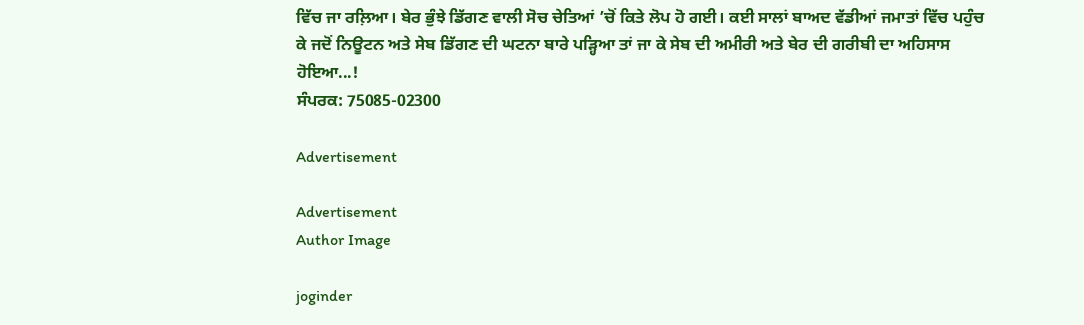ਵਿੱਚ ਜਾ ਰਲ਼ਿਆ। ਬੇਰ ਭੁੰਝੇ ਡਿੱਗਣ ਵਾਲੀ ਸੋਚ ਚੇਤਿਆਂ ’ਚੋਂ ਕਿਤੇ ਲੋਪ ਹੋ ਗਈ। ਕਈ ਸਾਲਾਂ ਬਾਅਦ ਵੱਡੀਆਂ ਜਮਾਤਾਂ ਵਿੱਚ ਪਹੁੰਚ ਕੇ ਜਦੋਂ ਨਿਊਟਨ ਅਤੇ ਸੇਬ ਡਿੱਗਣ ਦੀ ਘਟਨਾ ਬਾਰੇ ਪੜ੍ਹਿਆ ਤਾਂ ਜਾ ਕੇ ਸੇਬ ਦੀ ਅਮੀਰੀ ਅਤੇ ਬੇਰ ਦੀ ਗਰੀਬੀ ਦਾ ਅਹਿਸਾਸ ਹੋਇਆ...!
ਸੰਪਰਕ: 75085-02300

Advertisement

Advertisement
Author Image

joginder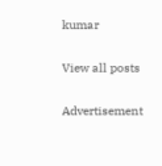kumar

View all posts

Advertisement